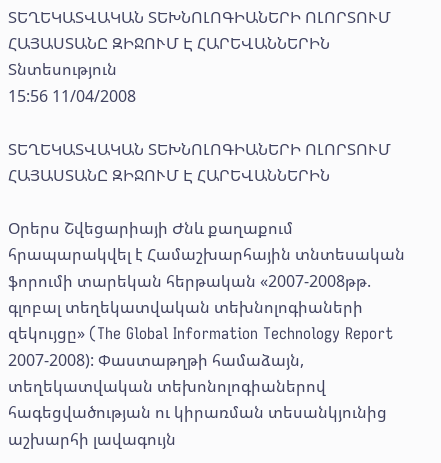ՏԵՂԵԿԱՏՎԱԿԱՆ ՏԵԽՆՈԼՈԳԻԱՆԵՐԻ ՈԼՈՐՏՈՒՄ ՀԱՅԱՍՏԱՆԸ ԶԻՋՈՒՄ Է ՀԱՐԵՎԱՆՆԵՐԻՆ
Տնտեսություն
15:56 11/04/2008

ՏԵՂԵԿԱՏՎԱԿԱՆ ՏԵԽՆՈԼՈԳԻԱՆԵՐԻ ՈԼՈՐՏՈՒՄ ՀԱՅԱՍՏԱՆԸ ԶԻՋՈՒՄ Է ՀԱՐԵՎԱՆՆԵՐԻՆ

Օրերս Շվեցարիայի Ժնև քաղաքում հրապարակվել է Համաշխարհային տնտեսական ֆորումի տարեկան հերթական «2007-2008թթ. գլոբալ տեղեկատվական տեխնոլոգիաների զեկույցը» (The Global Information Technology Report 2007-2008): Փաստաթղթի համաձայն, տեղեկատվական տեխոնոլոգիաներով հագեցվածության ու կիրառման տեսանկյունից աշխարհի լավագույն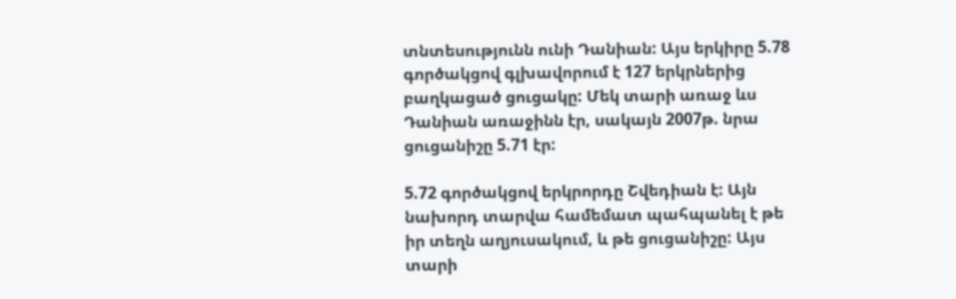տնտեսությունն ունի Դանիան: Այս երկիրը 5.78 գործակցով գլխավորում է 127 երկրներից բաղկացած ցուցակը: Մեկ տարի առաջ ևս Դանիան առաջինն էր, սակայն 2007թ. նրա ցուցանիշը 5.71 էր:

5.72 գործակցով երկրորդը Շվեդիան է: Այն նախորդ տարվա համեմատ պահպանել է թե իր տեղն աղյուսակում, և թե ցուցանիշը: Այս տարի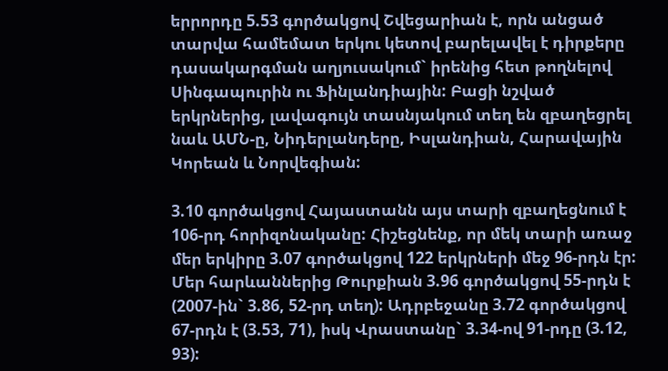երրորդը 5.53 գործակցով Շվեցարիան է, որն անցած տարվա համեմատ երկու կետով բարելավել է դիրքերը դասակարգման աղյուսակում` իրենից հետ թողնելով Սինգապուրին ու Ֆինլանդիային: Բացի նշված երկրներից, լավագույն տասնյակում տեղ են զբաղեցրել նաև ԱՄՆ-ը, Նիդերլանդերը, Իսլանդիան, Հարավային Կորեան և Նորվեգիան:

3.10 գործակցով Հայաստանն այս տարի զբաղեցնում է 106-րդ հորիզոնականը: Հիշեցնենք, որ մեկ տարի առաջ մեր երկիրը 3.07 գործակցով 122 երկրների մեջ 96-րդն էր: Մեր հարևաններից Թուրքիան 3.96 գործակցով 55-րդն է (2007-ին` 3.86, 52-րդ տեղ): Ադրբեջանը 3.72 գործակցով 67-րդն է (3.53, 71), իսկ Վրաստանը` 3.34-ով 91-րդը (3.12, 93):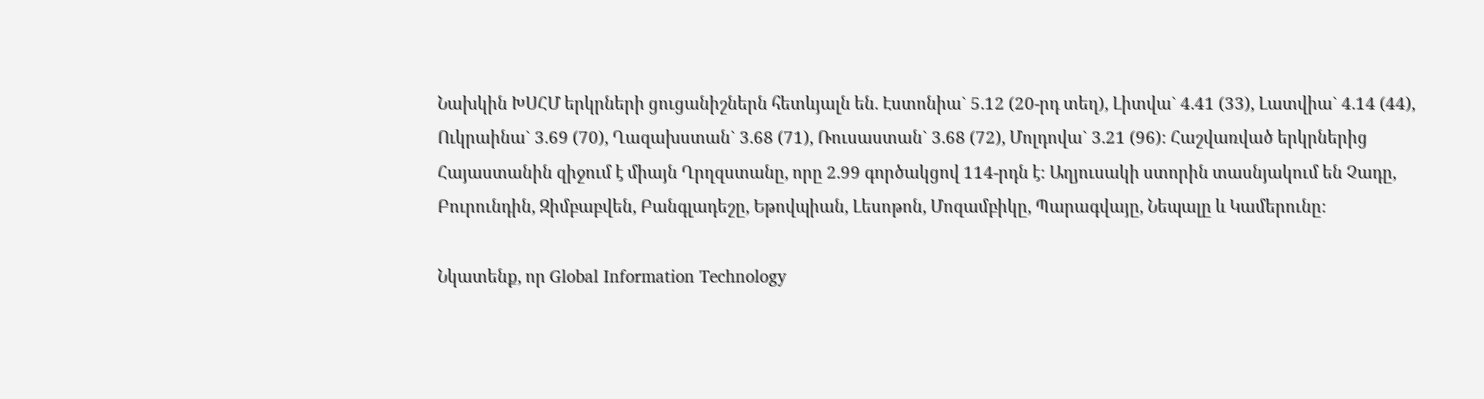Նախկին ԽՍՀՄ երկրների ցուցանիշներն հետևյալն են. Էստոնիա` 5.12 (20-րդ տեղ), Լիտվա` 4.41 (33), Լատվիա` 4.14 (44), Ուկրաինա` 3.69 (70), Ղազախստան` 3.68 (71), Ռուսաստան` 3.68 (72), Մոլդովա` 3.21 (96): Հաշվառված երկրներից Հայաստանին զիջում է միայն Ղրղզստանը, որը 2.99 գործակցով 114-րդն է: Աղյուսակի ստորին տասնյակում են Չադը, Բուրունդին, Զիմբաբվեն, Բանգլադեշը, Եթովպիան, Լեսոթոն, Մոզամբիկը, Պարագվայը, Նեպալը և Կամերունը:

Նկատենք, որ Global Information Technology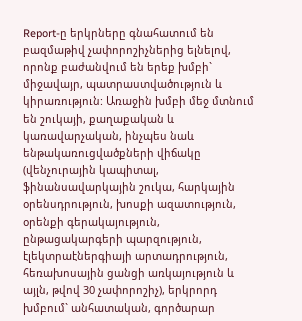Report-ը երկրները գնահատում են բազմաթիվ չափորոշիչներից ելնելով, որոնք բաժանվում են երեք խմբի` միջավայր, պատրաստվածություն և կիրառություն: Առաջին խմբի մեջ մտնում են շուկայի, քաղաքական և կառավարչական, ինչպես նաև ենթակառուցվածքների վիճակը (վենչուրային կապիտալ, ֆինանսավարկային շուկա, հարկային օրենսդրություն, խոսքի ազատություն, օրենքի գերակայություն, ընթացակարգերի պարզություն, էլեկտրաէներգիայի արտադրություն, հեռախոսային ցանցի առկայություն և այլն, թվով 30 չափորոշիչ), երկրորդ խմբում` անհատական, գործարար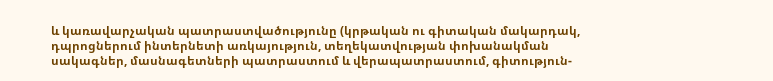և կառավարչական պատրաստվածությունը (կրթական ու գիտական մակարդակ, դպրոցներում ինտերնետի առկայություն, տեղեկատվության փոխանակման սակագներ, մասնագետների պատրաստում և վերապատրաստում, գիտություն-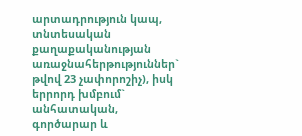արտադրություն կապ, տնտեսական քաղաքականության առաջնահերթություններ` թվով 23 չափորոշիչ), իսկ երրորդ խմբում` անհատական, գործարար և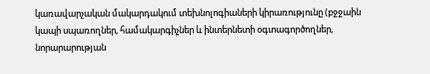կառավարչական մակարդակում տեխնոլոգիաների կիրառությունը (բջջաին կապի սպառողներ, համակարգիչներ և ինտերնետի օգտագործողներ, նորարարության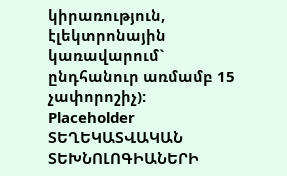կիրառություն, էլեկտրոնային կառավարում` ընդհանուր առմամբ 15 չափորոշիչ):
Placeholder
ՏԵՂԵԿԱՏՎԱԿԱՆ ՏԵԽՆՈԼՈԳԻԱՆԵՐԻ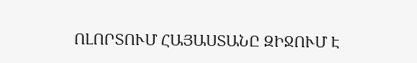ՈԼՈՐՏՈՒՄ ՀԱՅԱՍՏԱՆԸ ԶԻՋՈՒՄ Է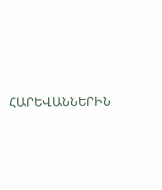ՀԱՐԵՎԱՆՆԵՐԻՆ